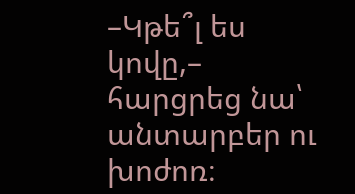–Կթե՞լ ես կովը,– հարցրեց նա՝ անտարբեր ու խոժոռ։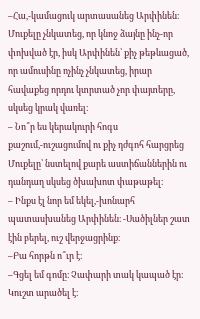–Հա,-կամացուկ արտասանեց Արփինեն։
Մուքելը չնկատեց, որ կնոջ ձայնը ինչ-որ փոխված էր, իսկ Արփինեն՝ քիչ թեթևացած, որ ամուսինը ոչինչ չնկատեց, իրար հավաքեց որդու կտրտած չոր փայտերը, սկսեց կրակ վառել։
– Նո՞ր ես կերակուրի հոգս քաշում,-ուշացումով ու քիչ դժգոհ հարցրեց Մուքելը՝ նստելով քարե աստիճաններին ու դանդաղ սկսեց ծխախոտ փաթաթել։
– Ինքս էլ նոր եմ եկել,-խոնարհ պատասխանեց Արփինեն։ -Սածիլներ շատ էին բերել, ուշ վերջացրինք։
–Բա հորթն ո՞ւր է։
–Գցել եմ գոմը։ Չափարի տակ կապած էր։ Կուշտ արածել է։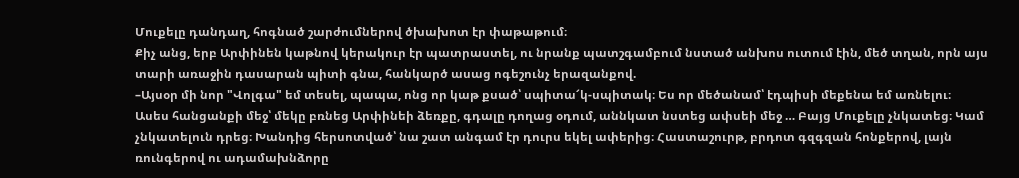Մուքելը դանդաղ, հոգնած շարժումներով ծխախոտ էր փաթաթում։
Քիչ անց, երբ Արփինեն կաթնով կերակուր էր պատրաստել, ու նրանք պատշգամբում նստած անխոս ուտում էին, մեծ տղան, որն այս տարի առաջին դասարան պիտի գնա, հանկարծ ասաց ոգեշունչ երազանքով.
–Այսօր մի նոր "Վոլգա" եմ տեսել, պապա, ոնց որ կաթ քսած՝ սպիտա՜կ-սպիտակ։ Ես որ մեծանամ՝ էդպիսի մեքենա եմ առնելու։
Ասես հանցանքի մեջ՝ մեկը բռնեց Արփինեի ձեռքը, գդալը դողաց օդում, աննկատ նստեց ափսեի մեջ … Բայց Մուքելը չնկատեց։ Կամ չնկատելուն դրեց։ Խանդից հերսոտված՝ նա շատ անգամ էր դուրս եկել ափերից։ Հաստաշուրթ, բրդոտ գզգզան հոնքերով, լայն ռունգերով ու ադամախնձորը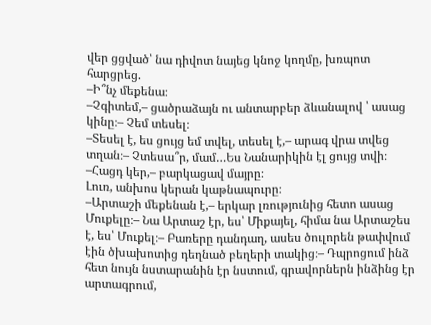վեր ցցված՝ նա դիվոտ նայեց կնոջ կողմը, խռպոտ հարցրեց.
–Ի՞նչ մեքենա։
–Չգիտեմ,– ցածրաձայն ու անտարբեր ձևանալով ՝ ասաց կինը։– Չեմ տեսել։
–Տեսել է, ես ցույց եմ տվել, տեսել է,– արագ վրա տվեց տղան։– Չտեսա՞ր, մամ…Ես Նանարիկին էլ ցույց տվի։
–Հացդ կեր,– բարկացավ մայրը։
Լուռ, անխոս կերան կաթնապուրը։
–Արտաշի մեքենան է,– երկար լռությունից հետո ասաց Մուքելը։– Նա Արտաշ էր, ես՝ Միքայել, հիմա նա Արտաշես է, ես՝ Մուքել։– Բառերը դանդաղ, ասես ծուլորեն թափվում էին ծխախոտից դեղնած բեղերի տակից։– Դպրոցում ինձ հետ նույն նստարանին էր նստում, գրավորներն ինձինց էր արտագրում,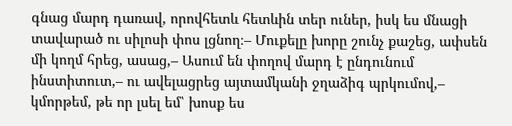գնաց մարդ դառավ, որովհետև հետևին տեր ուներ, իսկ ես մնացի տավարած ու սիլոսի փոս լցնող։– Մուքելը խորը շունչ քաշեց, ափսեն մի կողմ հրեց, ասաց,– Ասում են փողով մարդ է ընդունում ինստիտուտ,– ու ավելացրեց այտամկանի ջղաձիգ պրկումով,– կմորթեմ, թե որ լսել եմ՝ խոսք ես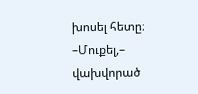խոսել հետը։
–Մուքել,– վախվորած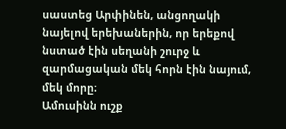սաստեց Արփինեն, անցողակի նայելով երեխաներին, որ երեքով նստած էին սեղանի շուրջ և զարմացական մեկ հորն էին նայում, մեկ մորը։
Ամուսինն ուշք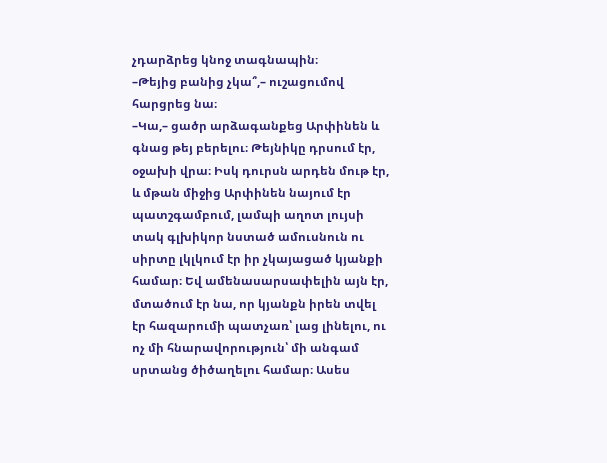չդարձրեց կնոջ տագնապին։
–Թեյից բանից չկա՞,– ուշացումով հարցրեց նա։
–Կա,– ցածր արձագանքեց Արփինեն և գնաց թեյ բերելու։ Թեյնիկը դրսում էր, օջախի վրա։ Իսկ դուրսն արդեն մութ էր, և մթան միջից Արփինեն նայում էր պատշգամբում, լամպի աղոտ լույսի տակ գլխիկոր նստած ամուսնուն ու սիրտը լկլկում էր իր չկայացած կյանքի համար։ Եվ ամենասարսափելին այն էր, մտածում էր նա, որ կյանքն իրեն տվել էր հազարումի պատչառ՝ լաց լինելու, ու ոչ մի հնարավորություն՝ մի անգամ սրտանց ծիծաղելու համար։ Ասես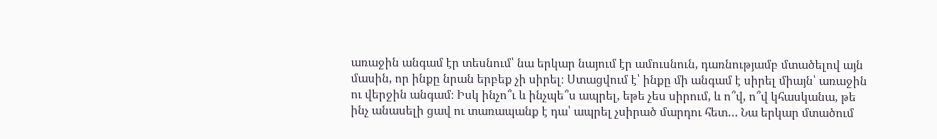առաջին անգամ էր տեսնում՝ նա երկար նայում էր ամուսնուն, դառնությամբ մտածելով այն մասին, որ ինքը նրան երբեք չի սիրել։ Ստացվում է՝ ինքը մի անգամ է սիրել միայն՝ առաջին ու վերջին անգամ։ Իսկ ինչո՞ւ և ինչպե՞ս ապրել, եթե չես սիրում, և ո՞վ, ո՞վ կհասկանա, թե ինչ անասելի ցավ ու տառապանք է դա՝ ապրել չսիրած մարդու հետ… Նա երկար մտածում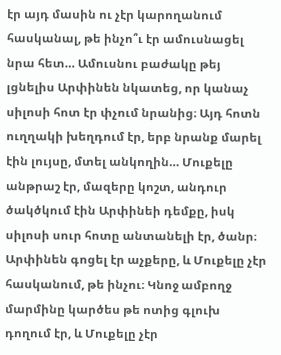էր այդ մասին ու չէր կարողանում հասկանալ, թե ինչո՞ւ էր ամուսնացել նրա հետ… Ամուսնու բաժակը թեյ լցնելիս Արփինեն նկատեց, որ կանաչ սիլոսի հոտ էր փչում նրանից։ Այդ հոտն ուղղակի խեղդում էր, երբ նրանք մարել էին լույսը, մտել անկողին… Մուքելը անթրաշ էր, մազերը կոշտ, անդուր ծակծկում էին Արփինեի դեմքը, իսկ սիլոսի սուր հոտը անտանելի էր, ծանր։
Արփինեն գոցել էր աչքերը, և Մուքելը չէր հասկանում, թե ինչու։ Կնոջ ամբողջ մարմինը կարծես թե ոտից գլուխ դողում էր, և Մուքելը չէր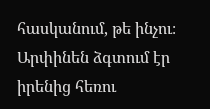հասկանում, թե ինչու։ Արփինեն ձգտում էր իրենից հեռու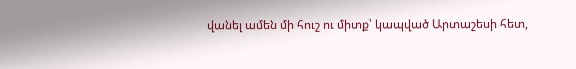վանել ամեն մի հուշ ու միտք՝ կապված Արտաշեսի հետ,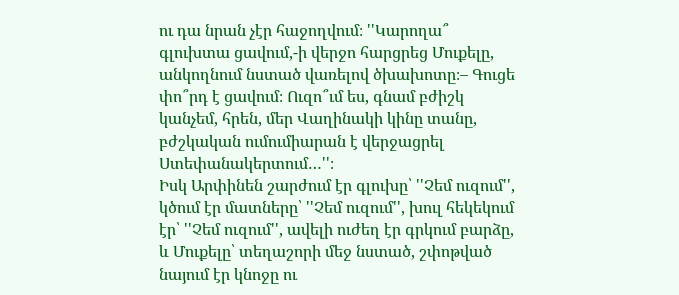ու դա նրան չէր հաջողվում։ ''Կարողա՞ գլուխտա ցավում,-ի վերջո հարցրեց Մուքելը, անկողնում նստած վառելով ծխախոտը։– Գուցե փո՞րդ է ցավում։ Ուզո՞ւմ ես, գնամ բժիշկ կանչեմ, հրեն, մեր Վաղինակի կինը տանը, բժշկական ումումիարան է վերջացրել Ստեփանակերտում…''։
Իսկ Արփինեն շարժում էր գլուխը՝ ''Չեմ ուզում'', կծում էր մատները՝ ''Չեմ ուզում'', խուլ հեկեկում էր՝ ''Չեմ ուզում'', ավելի ուժեղ էր գրկում բարձը, և Մուքելը՝ տեղաշորի մեջ նստած, շփոթված նայում էր կնոջը ու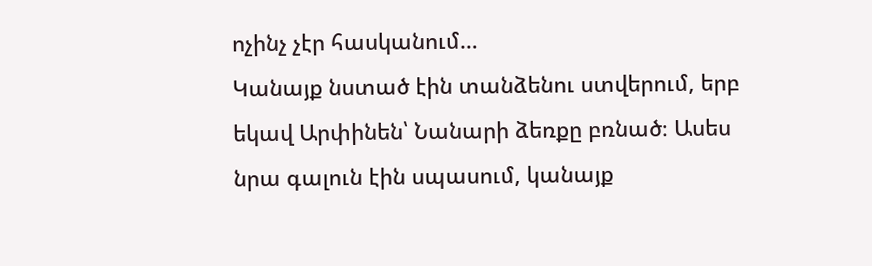ոչինչ չէր հասկանում…
Կանայք նստած էին տանձենու ստվերում, երբ եկավ Արփինեն՝ Նանարի ձեռքը բռնած։ Ասես նրա գալուն էին սպասում, կանայք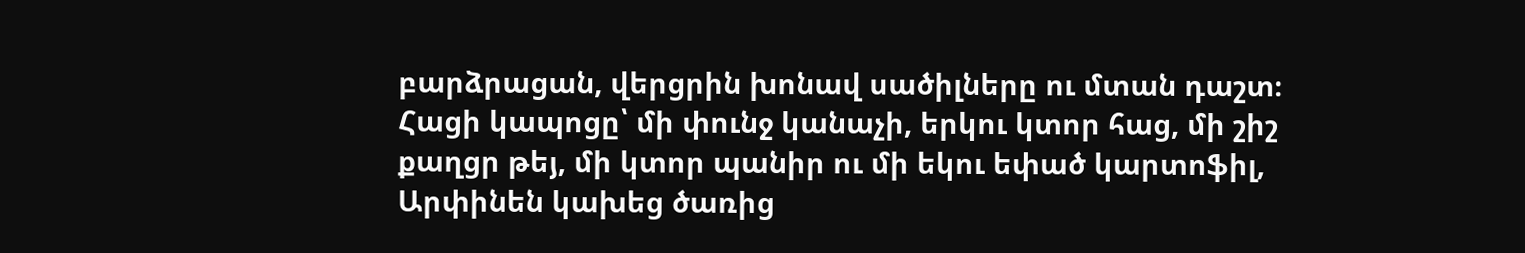բարձրացան, վերցրին խոնավ սածիլները ու մտան դաշտ։ Հացի կապոցը՝ մի փունջ կանաչի, երկու կտոր հաց, մի շիշ քաղցր թեյ, մի կտոր պանիր ու մի եկու եփած կարտոֆիլ, Արփինեն կախեց ծառից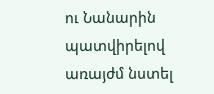ու Նանարին պատվիրելով առայժմ նստել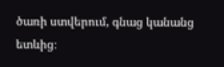ծառի ստվերում, գնաց կանանց ետևից։